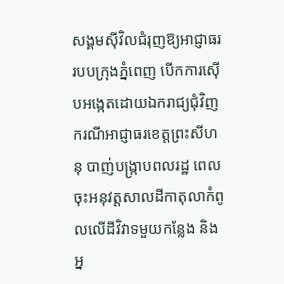សង្គមស៊ីវិលជំរុញឱ្យអាជ្ញាធររបបក្រុងភ្នំពេញ បើកការស៊ើបអង្កេតដោយឯករាជ្យជុំវិញ ករណីអាជ្ញាធរខេត្តព្រះសីហនុ បាញ់បង្ក្រាបពលរដ្ឋ ពេលចុះអនុវត្តសាលដីកាតុលាកំពូលលើដីវិវាទមួយកន្លែង និងអ្ន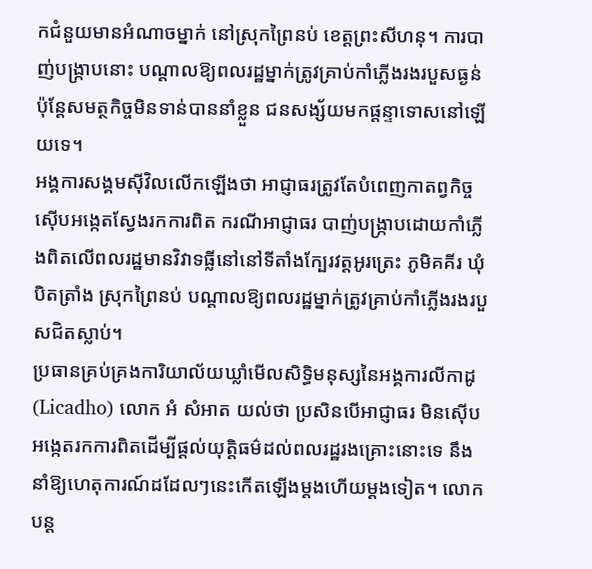កជំនួយមានអំណាចម្នាក់ នៅស្រុកព្រៃនប់ ខេត្តព្រះសីហនុ។ ការបាញ់បង្ក្រាបនោះ បណ្ដាលឱ្យពលរដ្ឋម្នាក់ត្រូវគ្រាប់កាំភ្លើងរងរបួសធ្ងន់ ប៉ុន្តែសមត្ថកិច្ចមិនទាន់បាននាំខ្លួន ជនសង្ស័យមកផ្ដន្ទាទោសនៅឡើយទេ។
អង្គការសង្គមស៊ីវិលលើកឡើងថា អាជ្ញាធរត្រូវតែបំពេញកាតព្វកិច្ចស៊ើបអង្កេតស្វែងរកការពិត ករណីអាជ្ញាធរ បាញ់បង្ក្រាបដោយកាំភ្លើងពិតលើពលរដ្ឋមានវិវាទធ្លីនៅនៅទីតាំងក្បែរវត្តអូរត្រេះ ភូមិគគីរ ឃុំបិតត្រាំង ស្រុកព្រៃនប់ បណ្ដាលឱ្យពលរដ្ឋម្នាក់ត្រូវគ្រាប់កាំភ្លើងរងរបួសជិតស្លាប់។
ប្រធានគ្រប់គ្រងការិយាល័យឃ្លាំមើលសិទ្ធិមនុស្សនៃអង្គការលីកាដូ (Licadho) លោក អំ សំអាត យល់ថា ប្រសិនបើអាជ្ញាធរ មិនស៊ើបអង្កេតរកការពិតដើម្បីផ្ដល់យុត្តិធម៌ដល់ពលរដ្ឋរងគ្រោះនោះទេ នឹងនាំឱ្យហេតុការណ៍ដដែលៗនេះកើតឡើងម្ដងហើយម្ដងទៀត។ លោកបន្ត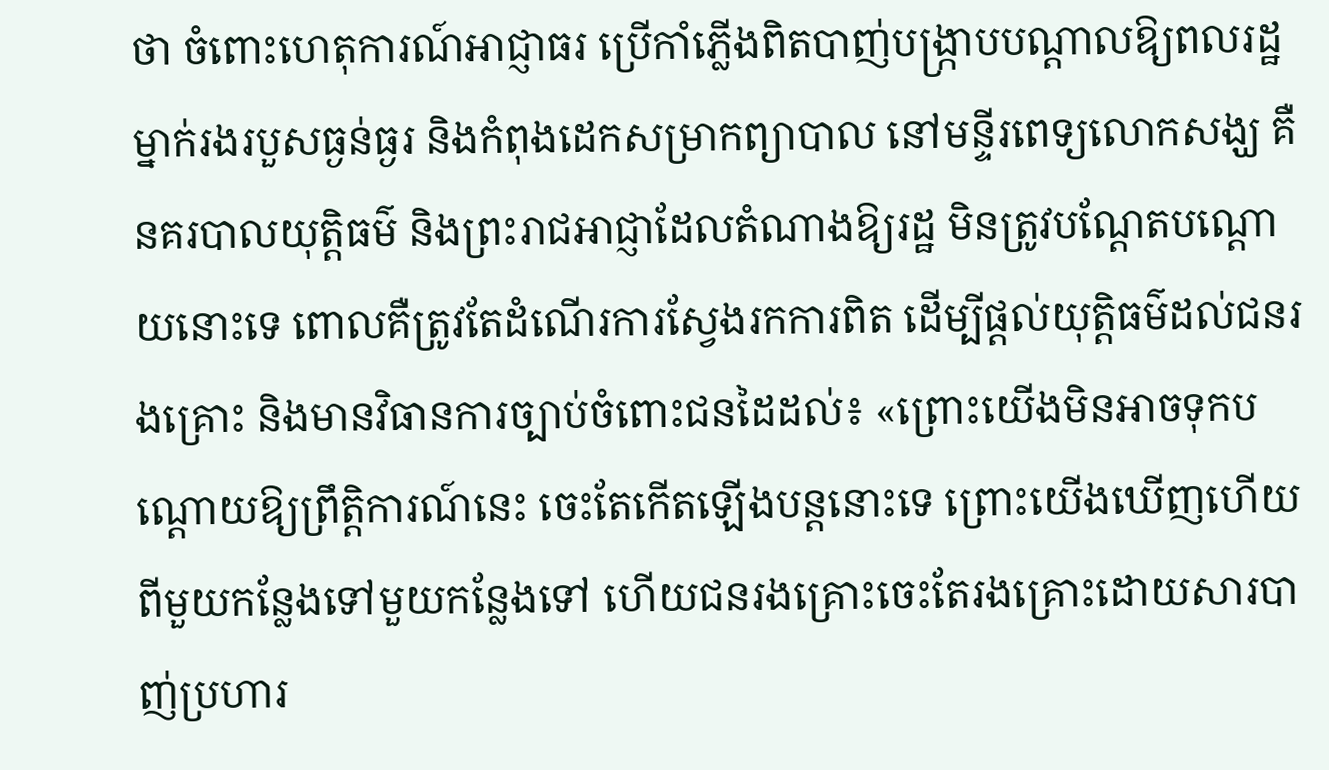ថា ចំពោះហេតុការណ៍អាជ្ញាធរ ប្រើកាំភ្លើងពិតបាញ់បង្ក្រាបបណ្ដាលឱ្យពលរដ្ឋម្នាក់រងរបួសធ្ងន់ធ្ងរ និងកំពុងដេកសម្រាកព្យាបាល នៅមន្ទីរពេទ្យលោកសង្ឃ គឺនគរបាលយុត្តិធម៌ និងព្រះរាជអាជ្ញាដែលតំណាងឱ្យរដ្ឋ មិនត្រូវបណ្ដែតបណ្ដោយនោះទេ ពោលគឺត្រូវតែដំណើរការស្វែងរកការពិត ដើម្បីផ្ដល់យុត្តិធម៌ដល់ជនរងគ្រោះ និងមានវិធានការច្បាប់ចំពោះជនដៃដល់៖ «ព្រោះយើងមិនអាចទុកបណ្ដោយឱ្យព្រឹត្តិការណ៍នេះ ចេះតែកើតឡើងបន្តនោះទេ ព្រោះយើងឃើញហើយពីមួយកន្លែងទៅមួយកន្លែងទៅ ហើយជនរងគ្រោះចេះតែរងគ្រោះដោយសារបាញ់ប្រហារ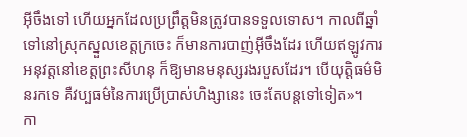អ៊ីចឹងទៅ ហើយអ្នកដែលប្រព្រឹត្តមិនត្រូវបានទទួលទោស។ កាលពីឆ្នាំទៅនៅស្រុកស្នួលខេត្តក្រចេះ ក៏មានការបាញ់អ៊ីចឹងដែរ ហើយឥឡូវការអនុវត្តនៅខេត្តព្រះសីហនុ ក៏ឱ្យមានមនុស្សរងរបួសដែរ។ បើយុត្តិធម៌មិនរកទេ គឺវប្បធម៌នៃការប្រើប្រាស់ហិង្សានេះ ចេះតែបន្តទៅទៀត»។
កា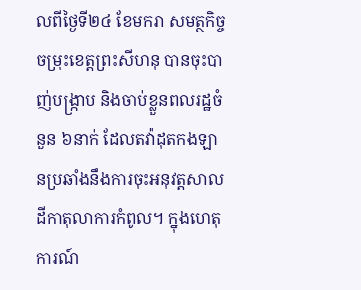លពីថ្ងៃទី២៤ ខែមករា សមត្ថកិច្ចចម្រុះខេត្តព្រះសីហនុ បានចុះបាញ់បង្ក្រាប និងចាប់ខ្លួនពលរដ្ឋចំនួន ៦នាក់ ដែលតវ៉ាដុតកងឡានប្រឆាំងនឹងការចុះអនុវត្តសាលដីកាតុលាការកំពូល។ ក្នុងហេតុការណ៍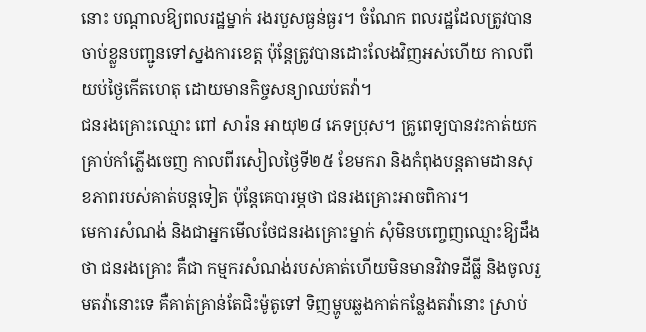នោះ បណ្ដាលឱ្យពលរដ្ឋម្នាក់ រងរបួសធ្ងន់ធ្ងរ។ ចំណែក ពលរដ្ឋដែលត្រូវបានចាប់ខ្លួនបញ្ជូនទៅស្នងការខេត្ត ប៉ុន្តែត្រូវបានដោះលែងវិញអស់ហើយ កាលពីយប់ថ្ងៃកើតហេតុ ដោយមានកិច្ចសន្យាឈប់តវ៉ា។
ជនរងគ្រោះឈ្មោះ ពៅ សារ៉ន អាយុ២៨ ភេទប្រុស។ គ្រូពេទ្យបានវះកាត់យកគ្រាប់កាំភ្លើងចេញ កាលពីរសៀលថ្ងៃទី២៥ ខែមករា និងកំពុងបន្តតាមដានសុខភាពរបស់គាត់បន្តទៀត ប៉ុន្តែគេបារម្ភថា ជនរងគ្រោះអាចពិការ។
មេការសំណង់ និងជាអ្នកមើលថែជនរងគ្រោះម្នាក់ សុំមិនបញ្ចេញឈ្មោះឱ្យដឹងថា ជនរងគ្រោះ គឺជា កម្មករសំណង់របស់គាត់ហើយមិនមានវិវាទដីធ្លី និងចូលរួមតវ៉ានោះទេ គឺគាត់គ្រាន់តែជិះម៉ូតូទៅ ទិញម្ហូបឆ្លងកាត់កន្លែងតវ៉ានោះ ស្រាប់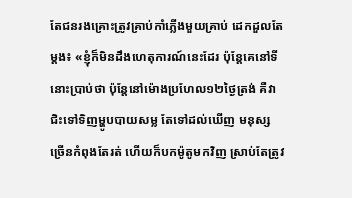តែជនរងគ្រោះត្រូវគ្រាប់កាំភ្លើងមួយគ្រាប់ ដេកដួលតែម្ដង៖ «ខ្ញុំក៏មិនដឹងហេតុការណ៍នេះដែរ ប៉ុន្តែគេនៅទីនោះប្រាប់ថា ប៉ុន្តែនៅម៉ោងប្រហែល១២ថ្ងៃត្រង់ គឺវាជិះទៅទិញម្ហូបបាយសម្ល តែទៅដល់ឃើញ មនុស្សច្រើនកំពុងតែរត់ ហើយក៏បកម៉ូតូមកវិញ ស្រាប់តែត្រូវ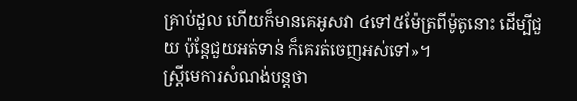គ្រាប់ដួល ហើយក៏មានគេអូសវា ៤ទៅ៥ម៉ែត្រពីម៉ូតូនោះ ដើម្បីជួយ ប៉ុន្តែជួយអត់ទាន់ ក៏គេរត់ចេញអស់ទៅ»។
ស្ត្រីមេការសំណង់បន្តថា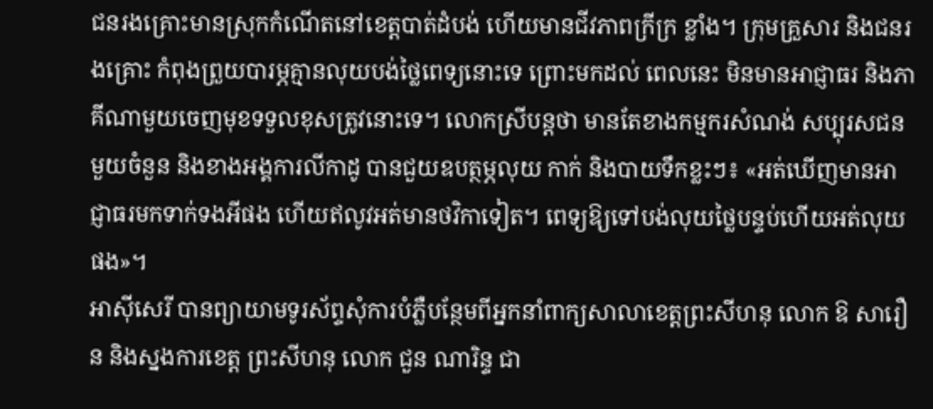ជនរងគ្រោះមានស្រុកកំណើតនៅខេត្តបាត់ដំបង់ ហើយមានជីវភាពក្រីក្រ ខ្លាំង។ ក្រុមគ្រួសារ និងជនរងគ្រោះ កំពុងព្រួយបារម្ភគ្មានលុយបង់ថ្លៃពេទ្យនោះទេ ព្រោះមកដល់ ពេលនេះ មិនមានអាជ្ញាធរ និងភាគីណាមួយចេញមុខទទួលខុសត្រូវនោះទេ។ លោកស្រីបន្តថា មានតែខាងកម្មករសំណង់ សប្បុរសជនមួយចំនួន និងខាងអង្គការលីកាដូ បានជួយឧបត្ថម្ភលុយ កាក់ និងបាយទឹកខ្លះៗ៖ «អត់ឃើញមានអាជ្ញាធរមកទាក់ទងអីផង ហើយឥលូវអត់មានថវិកាទៀត។ ពេទ្យឱ្យទៅបង់លុយថ្លៃបន្ទប់ហើយអត់លុយផង»។
អាស៊ីសេរី បានព្យាយាមទូរស័ព្ទសុំការបំភ្លឺបន្ថែមពីអ្នកនាំពាក្យសាលាខេត្តព្រះសីហនុ លោក ឱ សារឿន និងស្នងការខេត្ត ព្រះសីហនុ លោក ជួន ណារិន្ទ ជា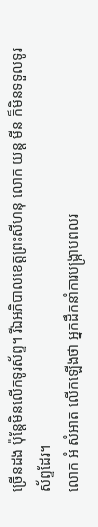ច្រើនដង ប៉ុន្តែមិនលើកទូរស័ព្ទ។ រីឯអភិបាលខេត្តព្រះសីហនុ លោក យន្ត មីន ក៏មិនទទួលទូរស័ព្ទដែរ។
លោក អំ សំអាត លើកឡើងថា អ្នកដឹកនាំការបង្ក្រាបពលរ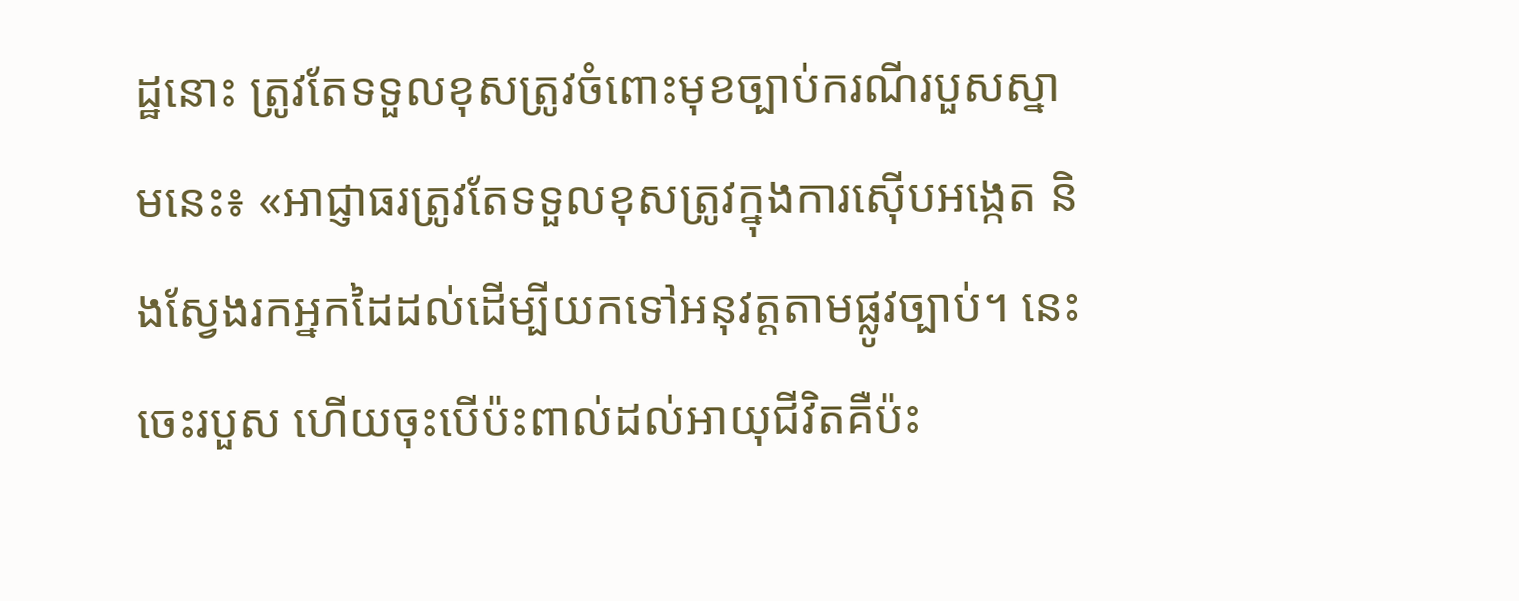ដ្ឋនោះ ត្រូវតែទទួលខុសត្រូវចំពោះមុខច្បាប់ករណីរបួសស្នាមនេះ៖ «អាជ្ញាធរត្រូវតែទទួលខុសត្រូវក្នុងការស៊ើបអង្កេត និងស្វែងរកអ្នកដៃដល់ដើម្បីយកទៅអនុវត្តតាមផ្លូវច្បាប់។ នេះចេះរបួស ហើយចុះបើប៉ះពាល់ដល់អាយុជីវិតគឺប៉ះ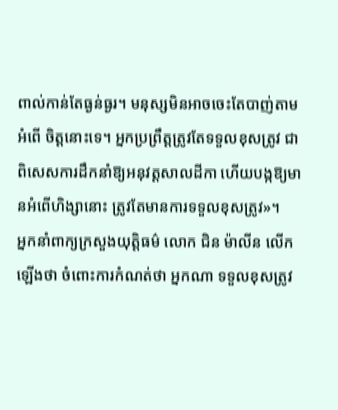ពាល់កាន់តែធ្ងន់ធ្ងរ។ មនុស្សមិនអាចចេះតែបាញ់តាមអំពើ ចិត្តនោះទេ។ អ្នកប្រព្រឹត្តត្រូវតែទទួលខុសត្រូវ ជាពិសេសការដឹកនាំឱ្យអនុវត្តសាលដីកា ហើយបង្កឱ្យមានអំពើហិង្សានោះ ត្រូវតែមានការទទួលខុសត្រូវ»។
អ្នកនាំពាក្យក្រសួងយុត្តិធម៌ លោក ជិន ម៉ាលីន លើកឡើងថា ចំពោះការកំណត់ថា អ្នកណា ទទួលខុសត្រូវ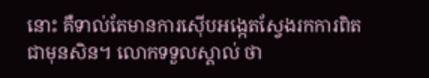នោះ គឺទាល់តែមានការស៊ើបអង្កេតស្វែងរកការពិតជាមុនសិន។ លោកទទួលស្គាល់ ថា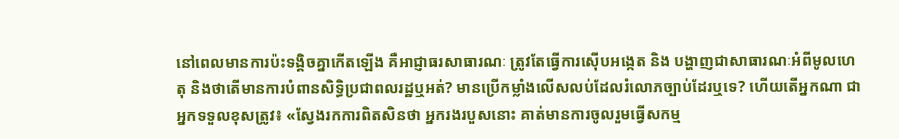នៅពេលមានការប៉ះទង្គិចគ្នាកើតឡើង គឺអាជ្ញាធរសាធារណៈ ត្រូវតែធ្វើការស៊ើបអង្កេត និង បង្ហាញជាសាធារណៈអំពីមូលហេតុ និងថាតើមានការបំពានសិទ្ធិប្រជាពលរដ្ឋឬអត់? មានប្រើកម្លាំងលើសលប់ដែលរំលោភច្បាប់ដែរឬទេ? ហើយតើអ្នកណា ជាអ្នកទទួលខុសត្រូវ៖ «ស្វែងរកការពិតសិនថា អ្នករងរបួសនោះ គាត់មានការចូលរួមធ្វើសកម្ម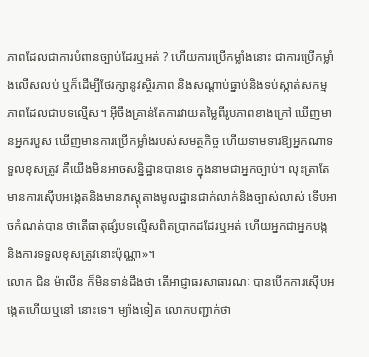ភាពដែលជាការបំពានច្បាប់ដែរឬអត់ ? ហើយការប្រើកម្លាំងនោះ ជាការប្រើកម្លាំងលើសលប់ ឬក៏ដើម្បីថែរក្សានូវស្ថិរភាព និងសណ្ដាប់ធ្នាប់និងទប់ស្កាត់សកម្មភាពដែលជាបទល្មើស។ អ៊ីចឹងគ្រាន់តែការវាយតម្លៃពីរូបភាពខាងក្រៅ ឃើញមានអ្នករបួស ឃើញមានការប្រើកម្លាំងរបស់សមត្ថកិច្ច ហើយទាមទារឱ្យអ្នកណាទទួលខុសត្រូវ គឺយើងមិនអាចសន្និដ្ឋានបានទេ ក្នុងនាមជាអ្នកច្បាប់។ លុះត្រាតែមានការស៊ើបអង្កេតនិងមានភស្តុតាងមូលដ្ឋានជាក់លាក់និងច្បាស់លាស់ ទើបអាចកំណត់បាន ថាតើធាតុផ្សំបទល្មើសពិតប្រាកដដែរឬអត់ ហើយអ្នកជាអ្នកបង្ក និងការទទួលខុសត្រូវនោះប៉ុណ្ណា»។
លោក ជិន ម៉ាលីន ក៏មិនទាន់ដឹងថា តើអាជ្ញាធរសាធារណៈ បានបើកការស៊ើបអង្កេតហើយឬនៅ នោះទេ។ ម្យ៉ាងទៀត លោកបញ្ជាក់ថា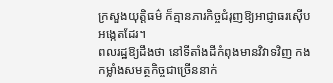ក្រសួងយុត្តិធម៌ ក៏គ្មានភារកិច្ចជំរុញឱ្យអាជ្ញាធរស៊ើបអង្កេតដែរ។
ពលរដ្ឋឱ្យដឹងថា នៅទីតាំងដីកំពុងមានវិវាទវិញ កងកម្លាំងសមត្ថកិច្ចជាច្រើននាក់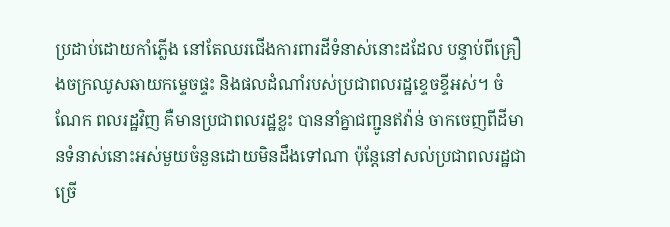ប្រដាប់ដោយកាំភ្លើង នៅតែឈរជើងការពារដីទំនាស់នោះដដែល បន្ទាប់ពីគ្រឿងចក្រឈូសឆាយកម្ទេចផ្ទះ និងផលដំណាំរបស់ប្រជាពលរដ្ឋខ្ទេចខ្ទីអស់។ ចំណែក ពលរដ្ឋវិញ គឺមានប្រជាពលរដ្ឋខ្លះ បាននាំគ្នាជញ្ជូនឥវ៉ាន់ ចាកចេញពីដីមានទំនាស់នោះអស់មួយចំនួនដោយមិនដឹងទៅណា ប៉ុន្តែនៅសល់ប្រជាពលរដ្ឋជាច្រើ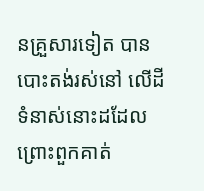នគ្រួសារទៀត បានបោះតង់រស់នៅ លើដីទំនាស់នោះដដែល ព្រោះពួកគាត់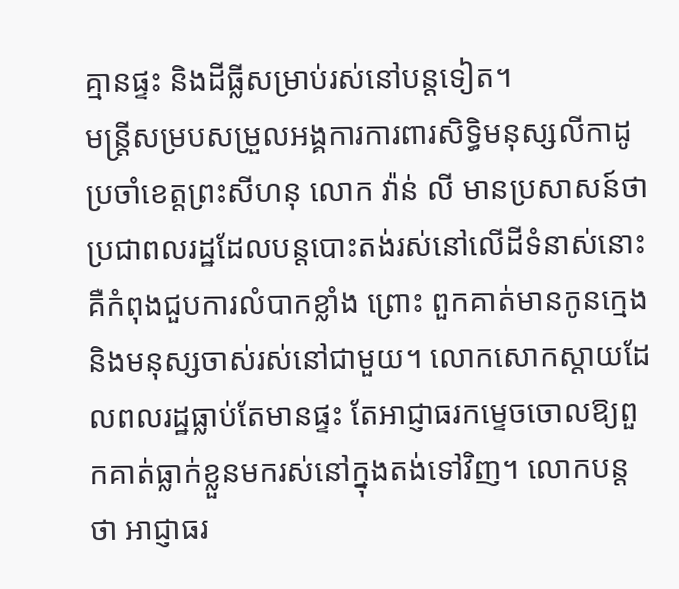គ្មានផ្ទះ និងដីធ្លីសម្រាប់រស់នៅបន្តទៀត។
មន្ត្រីសម្របសម្រួលអង្គការការពារសិទ្ធិមនុស្សលីកាដូប្រចាំខេត្តព្រះសីហនុ លោក វ៉ាន់ លី មានប្រសាសន៍ថា ប្រជាពលរដ្ឋដែលបន្តបោះតង់រស់នៅលើដីទំនាស់នោះ គឺកំពុងជួបការលំបាកខ្លាំង ព្រោះ ពួកគាត់មានកូនក្មេង និងមនុស្សចាស់រស់នៅជាមួយ។ លោកសោកស្ដាយដែលពលរដ្ឋធ្លាប់តែមានផ្ទះ តែអាជ្ញាធរកម្ទេចចោលឱ្យពួកគាត់ធ្លាក់ខ្លួនមករស់នៅក្នុងតង់ទៅវិញ។ លោកបន្តថា អាជ្ញាធរ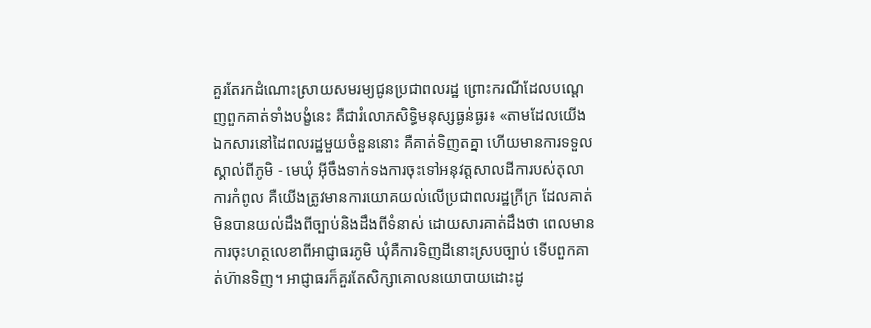គួរតែរកដំណោះស្រាយសមរម្យជូនប្រជាពលរដ្ឋ ព្រោះករណីដែលបណ្ដេញពួកគាត់ទាំងបង្ខំនេះ គឺជារំលោភសិទ្ធិមនុស្សធ្ងន់ធ្ងរ៖ «តាមដែលយើងឯកសារនៅដៃពលរដ្ឋមួយចំនួននោះ គឺគាត់ទិញតគ្នា ហើយមានការទទួលស្គាល់ពីភូមិ - មេឃុំ អ៊ីចឹងទាក់ទងការចុះទៅអនុវត្តសាលដីការបស់តុលាការកំពូល គឺយើងត្រូវមានការយោគយល់លើប្រជាពលរដ្ឋក្រីក្រ ដែលគាត់មិនបានយល់ដឹងពីច្បាប់និងដឹងពីទំនាស់ ដោយសារគាត់ដឹងថា ពេលមានការចុះហត្ថលេខាពីអាជ្ញាធរភូមិ ឃុំគឺការទិញដីនោះស្របច្បាប់ ទើបពួកគាត់ហ៊ានទិញ។ អាជ្ញាធរក៏គួរតែសិក្សាគោលនយោបាយដោះដូ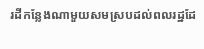រដីកន្លែងណាមួយសមស្របដល់ពលរដ្ឋដែ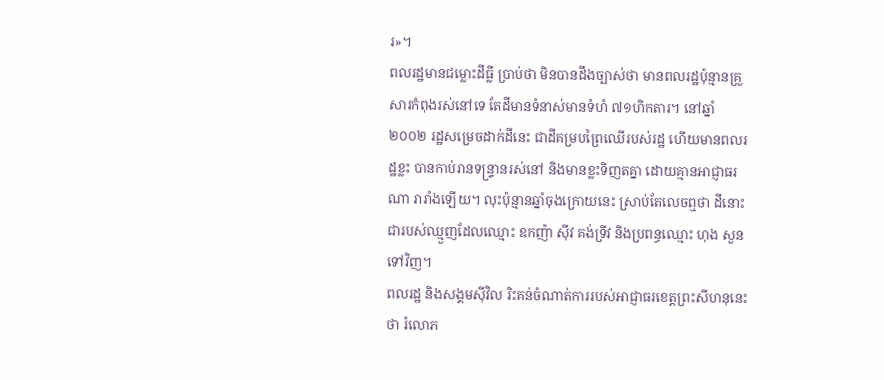រ»។
ពលរដ្ឋមានជម្លោះដីធ្លី ប្រាប់ថា មិនបានដឹងច្បាស់ថា មានពលរដ្ឋប៉ុន្មានគ្រួសារកំពុងរស់នៅទេ តែដីមានទំនាស់មានទំហំ ៧១ហិកតារ។ នៅឆ្នាំ២០០២ រដ្ឋសម្រេចដាក់ដីនេះ ជាដីគម្របព្រៃឈើរបស់រដ្ឋ ហើយមានពលរដ្ឋខ្លះ បានកាប់រានទន្ទ្រានរស់នៅ និងមានខ្លះទិញតគ្នា ដោយគ្មានអាជ្ញាធរណា រារាំងឡើយ។ លុះប៉ុន្មានឆ្នាំចុងក្រោយនេះ ស្រាប់តែលេចឮថា ដីនោះជារបស់ឈ្មួញដែលឈ្មោះ ឧកញ៉ា ស៊ីវ គង់ទ្រីវ និងប្រពន្ធឈ្មោះ ហុង សួន ទៅវិញ។
ពលរដ្ឋ និងសង្គមស៊ីវិល រិះគន់ចំណាត់ការរបស់អាជ្ញាធរខេត្តព្រះសីហនុនេះ ថា រំលោភ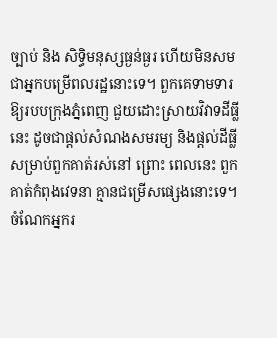ច្បាប់ និង សិទ្ធិមនុស្សធ្ងន់ធ្ងរ ហើយមិនសមជាអ្នកបម្រើពលរដ្ឋនោះទេ។ ពួកគេទាមទារឱ្យរបបក្រុងភ្នំពេញ ជួយដោះស្រាយវិវាទដីធ្លីនេះ ដូចជាផ្ដល់សំណងសមរម្យ និងផ្ដល់ដីធ្លីសម្រាប់ពួកគាត់រស់នៅ ព្រោះ ពេលនេះ ពួកគាត់កំពុងវេទនា គ្មានជម្រើសផ្សេងនោះទេ។ ចំណែកអ្នករ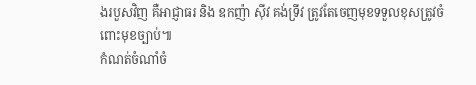ងរបួសវិញ គឺអាជ្ញាធរ និង ឧកញ៉ា ស៊ីវ គង់ទ្រីវ ត្រូវតែចេញមុខទទួលខុសត្រូវចំពោះមុខច្បាប់៕
កំណត់ចំណាំចំ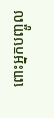ពោះអ្នកបញ្ចូល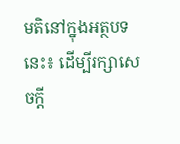មតិនៅក្នុងអត្ថបទនេះ៖ ដើម្បីរក្សាសេចក្ដី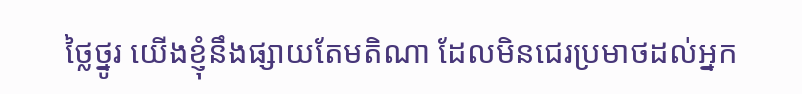ថ្លៃថ្នូរ យើងខ្ញុំនឹងផ្សាយតែមតិណា ដែលមិនជេរប្រមាថដល់អ្នក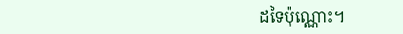ដទៃប៉ុណ្ណោះ។